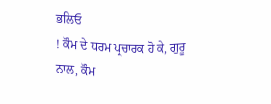ਭਲਿਓ
! ਕੌਮ ਦੇ ਧਰਮ ਪ੍ਰਚਾਰਕ ਹੋ ਕੇ, ਗੁਰੂ
ਨਾਲ, ਕੌਮ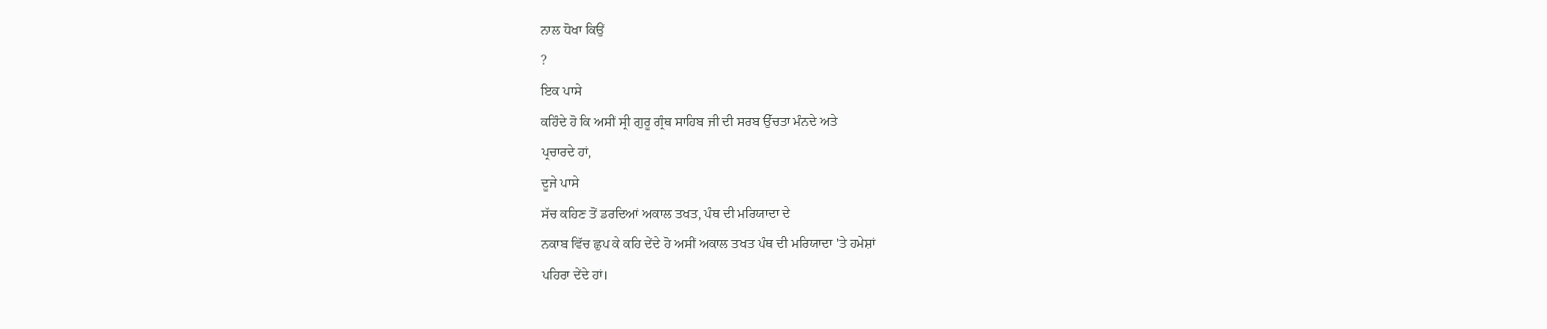ਨਾਲ ਧੋਖਾ ਕਿਉਂ
?
ਇਕ ਪਾਸੇ
ਕਹਿੰਦੇ ਹੋ ਕਿ ਅਸੀਂ ਸ੍ਰੀ ਗੁਰੂ ਗ੍ਰੰਥ ਸਾਹਿਬ ਜੀ ਦੀ ਸਰਬ ਉੱਚਤਾ ਮੰਨਦੇ ਅਤੇ
ਪ੍ਰਚਾਰਦੇ ਹਾਂ,
ਦੂਜੇ ਪਾਸੇ
ਸੱਚ ਕਹਿਣ ਤੋਂ ਡਰਦਿਆਂ ਅਕਾਲ ਤਖਤ, ਪੰਥ ਦੀ ਮਰਿਯਾਦਾ ਦੇ
ਨਕਾਬ ਵਿੱਚ ਛੁਪ ਕੇ ਕਹਿ ਦੇਂਦੇ ਹੋ ਅਸੀਂ ਅਕਾਲ ਤਖਤ ਪੰਥ ਦੀ ਮਰਿਯਾਦਾ 'ਤੇ ਹਮੇਸ਼ਾਂ
ਪਹਿਰਾ ਦੇਂਦੇ ਹਾਂ।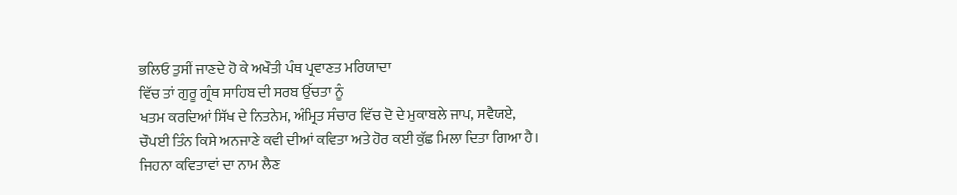ਭਲਿਓ ਤੁਸੀਂ ਜਾਣਦੇ ਹੋ ਕੇ ਅਖੌਤੀ ਪੰਥ ਪ੍ਰਵਾਣਤ ਮਰਿਯਾਦਾ
ਵਿੱਚ ਤਾਂ ਗੁਰੂ ਗ੍ਰੰਥ ਸਾਹਿਬ ਦੀ ਸਰਬ ਉੱਚਤਾ ਨੂੰ
ਖਤਮ ਕਰਦਿਆਂ ਸਿੱਖ ਦੇ ਨਿਤਨੇਮ, ਅੰਮ੍ਰਿਤ ਸੰਚਾਰ ਵਿੱਚ ਦੋ ਦੇ ਮੁਕਾਬਲੇ ਜਾਪ, ਸਵੈਯਏ,
ਚੌਪਈ ਤਿੰਨ ਕਿਸੇ ਅਨਜਾਣੇ ਕਵੀ ਦੀਆਂ ਕਵਿਤਾ ਅਤੇ ਹੋਰ ਕਈ ਕੁੱਛ ਮਿਲਾ ਦਿਤਾ ਗਿਆ ਹੈ।
ਜਿਹਨਾ ਕਵਿਤਾਵਾਂ ਦਾ ਨਾਮ ਲੈਣ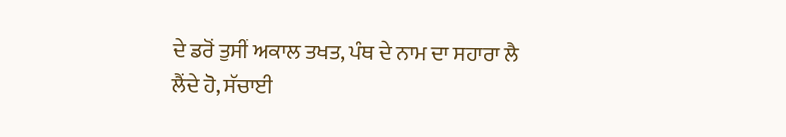ਦੇ ਡਰੋਂ ਤੁਸੀਂ ਅਕਾਲ ਤਖਤ, ਪੰਥ ਦੇ ਨਾਮ ਦਾ ਸਹਾਰਾ ਲੈ
ਲੈਂਦੇ ਹੋ, ਸੱਚਾਈ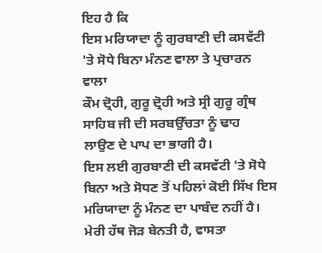ਇਹ ਹੈ ਕਿ
ਇਸ ਮਰਿਯਾਦਾ ਨੂੰ ਗੁਰਬਾਣੀ ਦੀ ਕਸਵੱਟੀ 'ਤੇ ਸੋਧੇ ਬਿਨਾ ਮੰਨਣ ਵਾਲਾ ਤੇ ਪ੍ਰਚਾਰਨ ਵਾਲਾ
ਕੌਮ ਦ੍ਰੋਹੀ, ਗੁਰੂ ਦ੍ਰੋਹੀ ਅਤੇ ਸ੍ਰੀ ਗੁਰੂ ਗ੍ਰੰਥ ਸਾਹਿਬ ਜੀ ਦੀ ਸਰਬਉੱਚਤਾ ਨੂੰ ਢਾਹ
ਲਾਉਣ ਦੇ ਪਾਪ ਦਾ ਭਾਗੀ ਹੈ।
ਇਸ ਲਈ ਗੁਰਬਾਣੀ ਦੀ ਕਸਵੱਟੀ 'ਤੇ ਸੋਧੇ
ਬਿਨਾ ਅਤੇ ਸੋਧਣ ਤੋਂ ਪਹਿਲਾਂ ਕੋਈ ਸਿੱਖ ਇਸ ਮਰਿਯਾਦਾ ਨੂੰ ਮੰਨਣ ਦਾ ਪਾਬੰਦ ਨਹੀਂ ਹੈ।
ਮੇਰੀ ਹੱਥ ਜੋੜ ਬੇਨਤੀ ਹੈ, ਵਾਸਤਾ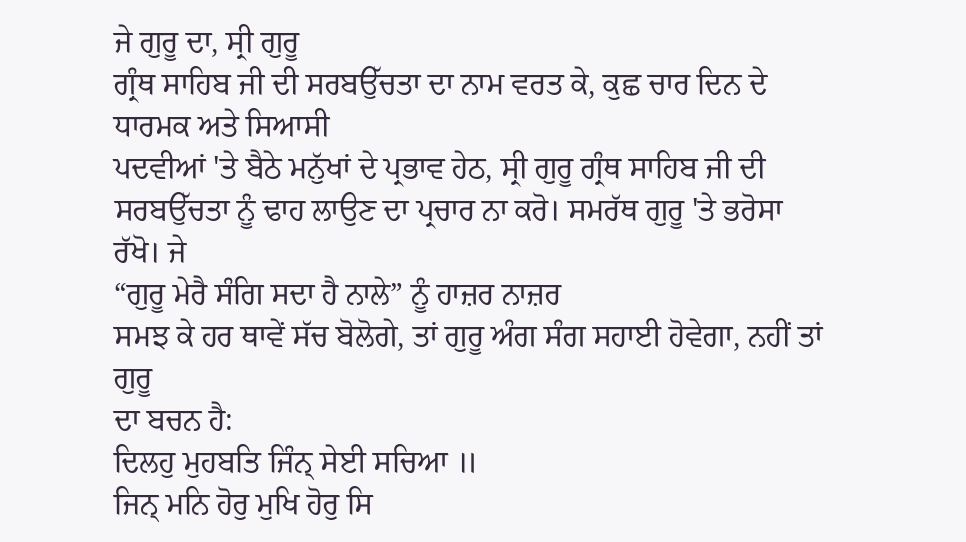ਜੇ ਗੁਰੂ ਦਾ, ਸ੍ਰੀ ਗੁਰੂ
ਗ੍ਰੰਥ ਸਾਹਿਬ ਜੀ ਦੀ ਸਰਬਉੱਚਤਾ ਦਾ ਨਾਮ ਵਰਤ ਕੇ, ਕੁਛ ਚਾਰ ਦਿਨ ਦੇ ਧਾਰਮਕ ਅਤੇ ਸਿਆਸੀ
ਪਦਵੀਆਂ 'ਤੇ ਬੈਠੇ ਮਨੁੱਖਾਂ ਦੇ ਪ੍ਰਭਾਵ ਹੇਠ, ਸ੍ਰੀ ਗੁਰੂ ਗ੍ਰੰਥ ਸਾਹਿਬ ਜੀ ਦੀ
ਸਰਬਉੱਚਤਾ ਨੂੰ ਢਾਹ ਲਾਉਣ ਦਾ ਪ੍ਰਚਾਰ ਨਾ ਕਰੋ। ਸਮਰੱਥ ਗੁਰੂ 'ਤੇ ਭਰੋਸਾ ਰੱਖੋ। ਜੇ
“ਗੁਰੂ ਮੇਰੈ ਸੰਗਿ ਸਦਾ ਹੈ ਨਾਲੇ” ਨੂੰ ਹਾਜ਼ਰ ਨਾਜ਼ਰ
ਸਮਝ ਕੇ ਹਰ ਥਾਵੇਂ ਸੱਚ ਬੋਲੋਗੇ, ਤਾਂ ਗੁਰੂ ਅੰਗ ਸੰਗ ਸਹਾਈ ਹੋਵੇਗਾ, ਨਹੀਂ ਤਾਂ ਗੁਰੂ
ਦਾ ਬਚਨ ਹੈ:
ਦਿਲਹੁ ਮੁਹਬਤਿ ਜਿੰਨ੍ ਸੇਈ ਸਚਿਆ ॥
ਜਿਨ੍ ਮਨਿ ਹੋਰੁ ਮੁਖਿ ਹੋਰੁ ਸਿ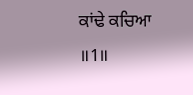ਕਾਂਢੇ ਕਚਿਆ ॥1॥